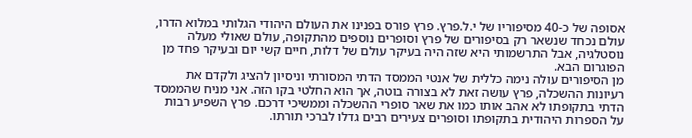אסופה של כ-40 מסיפוריו של י.ל.פרץ. פרץ פורס בפנינו את העולם היהודי הגלותי במלוא הדרו, עולם נכחד שנשאר רק בסיפורים של פרץ וסופרים נוספים מהתקופה, עולם שאולי מעלה נוסטלגיה, אבל התרשמותי היא שזה היה בעיקר עולם של דלות, חיים קשי יום ובעיקר פחד מן הפוגרום הבא.
מן הסיפורים עולה נימה כללית של אנטי הממסד הדתי המסורתי וניסיון להציג ולקדם את רעיונות ההשכלה, פרץ עושה זאת לא בצורה בוטה, אך הוא החלטי בקו הזה. אני מניח שהממסד הדתי בתקופתו לא אהב אותו כמו את שאר סופרי ההשכלה וממשיכי דרכם. פרץ השפיע רבות על הספרות היהודית בתקופתו וסופרים צעירים רבים גדלו לברכי תורתו.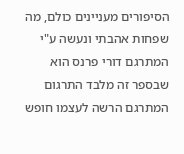הסיפורים מעניינים כולם, מה שפחות אהבתי ונעשה ע"י המתרגם דורי פרנס הוא שבספר זה מלבד התרגום המתרגם הרשה לעצמו חופש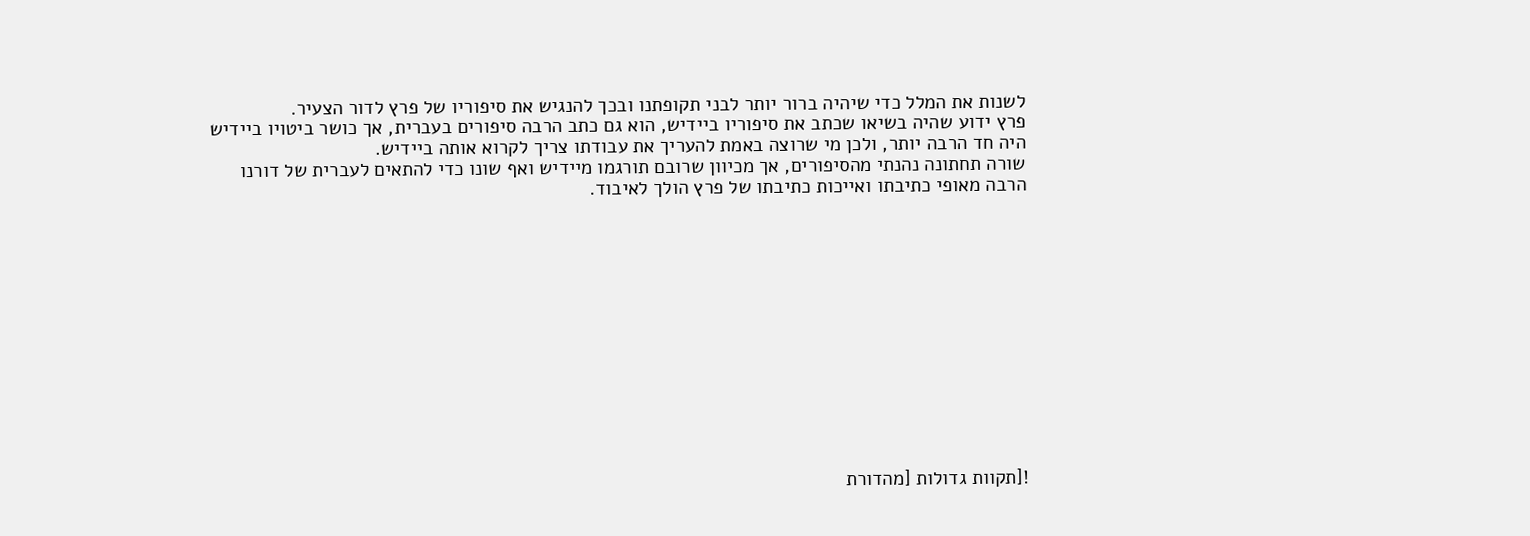לשנות את המלל כדי שיהיה ברור יותר לבני תקופתנו ובכך להנגיש את סיפוריו של פרץ לדור הצעיר.
פרץ ידוע שהיה בשיאו שכתב את סיפוריו ביידיש, הוא גם כתב הרבה סיפורים בעברית, אך כושר ביטויו ביידיש היה חד הרבה יותר, ולכן מי שרוצה באמת להעריך את עבודתו צריך לקרוא אותה ביידיש.
שורה תחתונה נהנתי מהסיפורים, אך מכיוון שרובם תורגמו מיידיש ואף שונו כדי להתאים לעברית של דורנו הרבה מאופי כתיבתו ואייכות כתיבתו של פרץ הולך לאיבוד.













![תקוות גדולות [מהדורת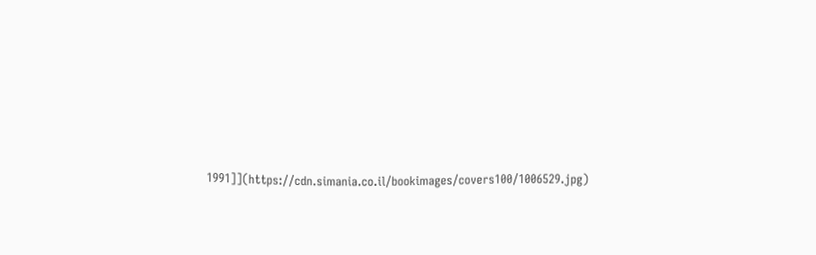1991]](https://cdn.simania.co.il/bookimages/covers100/1006529.jpg)